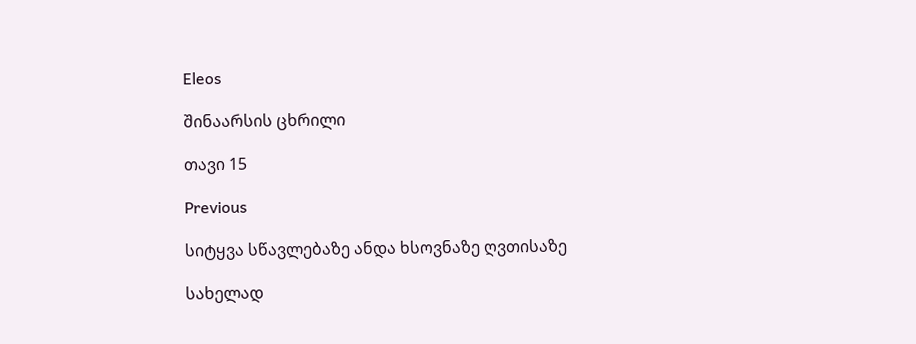Eleos

შინაარსის ცხრილი

თავი 15

Previous

სიტყვა სწავლებაზე ანდა ხსოვნაზე ღვთისაზე

სახელად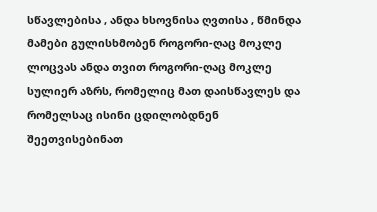სწავლებისა , ანდა ხსოვნისა ღვთისა , წმინდა მამები გულისხმობენ როგორი-ღაც მოკლე ლოცვას ანდა თვით როგორი-ღაც მოკლე სულიერ აზრს, რომელიც მათ დაისწავლეს და რომელსაც ისინი ცდილობდნენ შეეთვისებინათ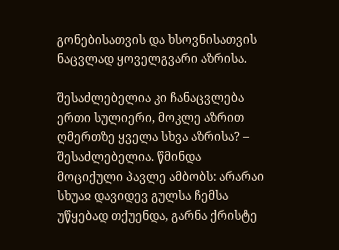გონებისათვის და ხსოვნისათვის ნაცვლად ყოველგვარი აზრისა.

შესაძლებელია კი ჩანაცვლება ერთი სულიერი, მოკლე აზრით ღმერთზე ყველა სხვა აზრისა? – შესაძლებელია. წმინდა მოციქული პავლე ამბობს: არარაი სხუაჲ დავიდევ გულსა ჩემსა უწყებად თქუენდა, გარნა ქრისტე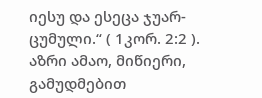იესუ და ესეცა ჯუარ-ცუმული.“ ( 1კორ. 2:2 ). აზრი ამაო, მიწიერი, გამუდმებით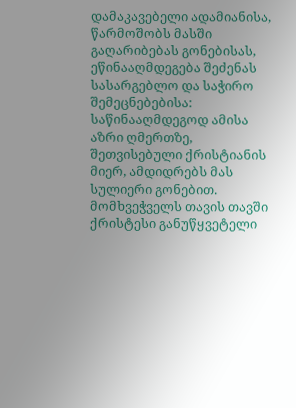დამაკავებელი ადამიანისა, წარმოშობს მასში გაღარიბებას გონებისას, ეწინააღმდეგება შეძენას სასარგებლო და საჭირო შემეცნებებისა: საწინააღმდეგოდ ამისა აზრი ღმერთზე, შეთვისებული ქრისტიანის მიერ, ამდიდრებს მას სულიერი გონებით. მომხვეჭველს თავის თავში ქრისტესი განუწყვეტელი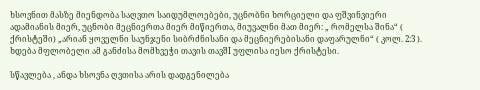ხსოვნით მასზე მიენდობა საღვთო საიდუმლოებები, უცნობნი ხორციელი და ფშვინვიერი ადამიანის მიერ, უცნობი მეცნიერთა მიერ მიწიერთა, მიუვალნი მათ მიერ: „ რომელსა შინა“ ( ქრისტეში) „არიან ყოველნი საუნჯენი სიბრძნისანი და მეცნიერებისანი დაფარულნი“ ( კოლ. 2:3 ). ხდება მფლობელი ამ განძისა მომხვეჭი თავის თავშI უფლისა იესო ქრისტესი.

სწავლება , ანდა ხსოვნა ღვთისა არის დადგენილება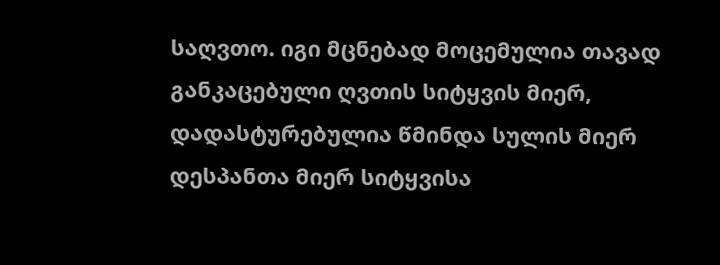საღვთო. იგი მცნებად მოცემულია თავად განკაცებული ღვთის სიტყვის მიერ, დადასტურებულია წმინდა სულის მიერ დესპანთა მიერ სიტყვისა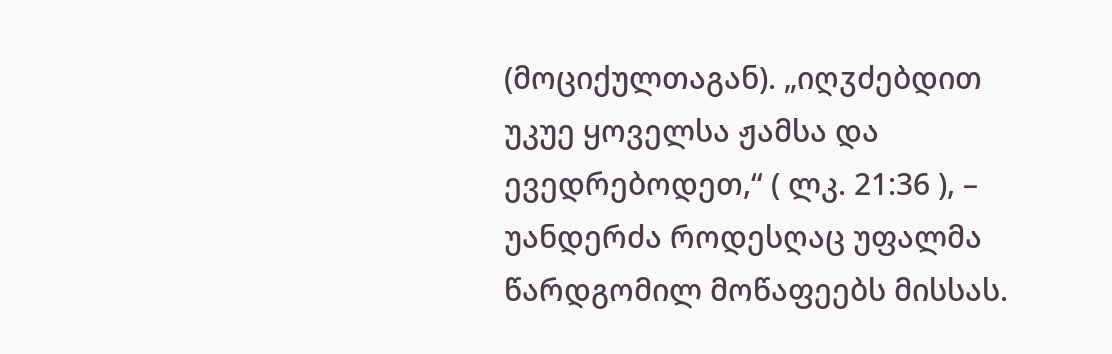(მოციქულთაგან). „იღჳძებდით უკუე ყოველსა ჟამსა და ევედრებოდეთ,“ ( ლკ. 21:36 ), – უანდერძა როდესღაც უფალმა წარდგომილ მოწაფეებს მისსას.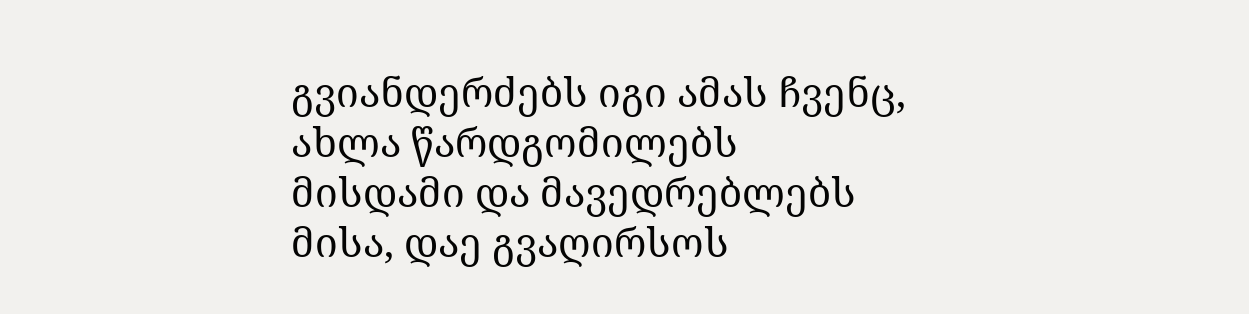გვიანდერძებს იგი ამას ჩვენც, ახლა წარდგომილებს მისდამი და მავედრებლებს მისა, დაე გვაღირსოს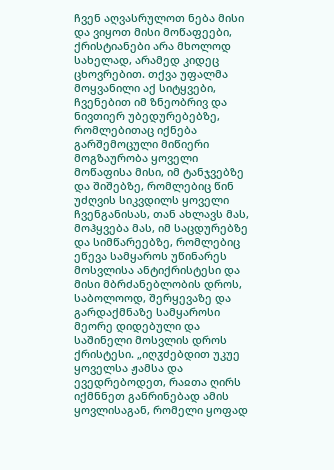ჩვენ აღვასრულოთ ნება მისი და ვიყოთ მისი მოწაფეები, ქრისტიანები არა მხოლოდ სახელად, არამედ კიდეც ცხოვრებით. თქვა უფალმა მოყვანილი აქ სიტყვები, ჩვენებით იმ ზნეობრივ და ნივთიერ უბედურებებზე, რომლებითაც იქნება გარშემოცული მიწიერი მოგზაურობა ყოველი მოწაფისა მისი, იმ ტანჯვებზე და შიშებზე, რომლებიც წინ უძღვის სიკვდილს ყოველი ჩვენგანისას, თან ახლავს მას, მოჰყვება მას, იმ საცდურებზე და სიმწარეებზე, რომლებიც ეწევა სამყაროს უწინარეს მოსვლისა ანტიქრისტესი და მისი მბრძანებლობის დროს, საბოლოოდ, შერყევაზე და გარდაქმნაზე სამყაროსი მეორე დიდებული და საშინელი მოსვლის დროს ქრისტესი. „იღჳძებდით უკუე ყოველსა ჟამსა და ევედრებოდეთ, რაჲთა ღირს იქმნნეთ განრინებად ამის ყოვლისაგან, რომელი ყოფად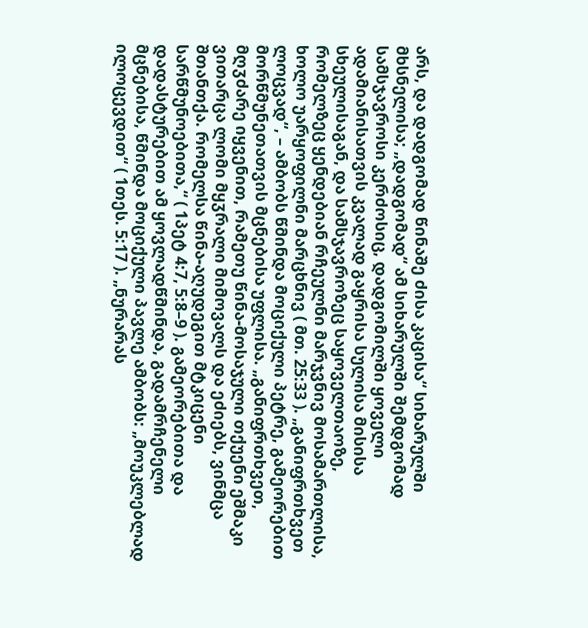არს, და დადგომად წინაშე ძისა კაცისა“ სიხარულში მხსნელისა; „დადგომად“ ამ სიხარულში შემდგომად სამსჯავროსი კერძოსიც, დადგომილში ყოველი ადამიანისათვის კვალად გაყრისა სულისა მისისა სხეულისაგან, და სამსჯავროზეც საყოველთაოზე, რომელზეც ყენდებიან რჩეულნი მარჯვნივ მოსამართლისა, ხოლო უარყოფილნი მარცხნივ ( მთ. 25:33 ). „განიფრთხვეთ ლოცვად“, – ამბობს წმინდა მოციქული პეტრე, გამეორებით მორწმუნეთათვის მცნებისა უფლისა. „განიფრთხვეთ, მღჳძარე იყვენით, რამეთუ წინა-მოსაჯული თქუენი ეშმაკი ვითარცა ლომი მყჳრალი მიმოვალს და ეძიებს, ვინმცა შთანთქა. რომელსა წინა-აღუდეგით მტკიცენი სარწმუნოებითა,“ ( 1პეტ 4:7, 5:8–9 ). გამეორებითა და დადასტურებით ამ ყოვლადწმინდა, გადამრჩენელი მცნებისა, წმინდა მოციქული პავლე ამბობს: „მოუკლებლად ილოცევდით“ ( 1თეს. 5:17 ). „ნურარას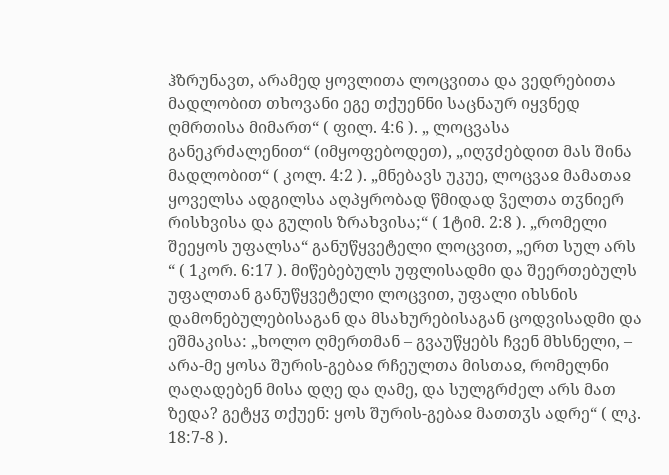ჰზრუნავთ, არამედ ყოვლითა ლოცვითა და ვედრებითა მადლობით თხოვანი ეგე თქუენნი საცნაურ იყვნედ ღმრთისა მიმართ“ ( ფილ. 4:6 ). „ ლოცვასა განეკრძალენით“ (იმყოფებოდეთ), „იღჳძებდით მას შინა მადლობით“ ( კოლ. 4:2 ). „მნებავს უკუე, ლოცვაჲ მამათაჲ ყოველსა ადგილსა აღპყრობად წმიდად ჴელთა თჳნიერ რისხვისა და გულის ზრახვისა;“ ( 1ტიმ. 2:8 ). „რომელი შეეყოს უფალსა“ განუწყვეტელი ლოცვით, „ერთ სულ არს “ ( 1კორ. 6:17 ). მიწებებულს უფლისადმი და შეერთებულს უფალთან განუწყვეტელი ლოცვით, უფალი იხსნის დამონებულებისაგან და მსახურებისაგან ცოდვისადმი და ეშმაკისა: „ხოლო ღმერთმან – გვაუწყებს ჩვენ მხსნელი, – არა-მე ყოსა შურის-გებაჲ რჩეულთა მისთაჲ, რომელნი ღაღადებენ მისა დღე და ღამე, და სულგრძელ არს მათ ზედა? გეტყჳ თქუენ: ყოს შურის-გებაჲ მათთჳს ადრე“ ( ლკ. 18:7-8 ).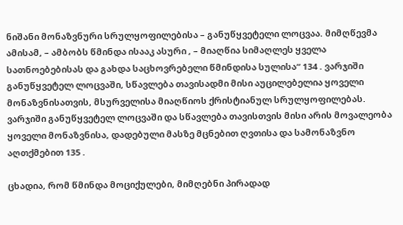ნიშანი მონაზვნური სრულყოფილებისა – განუწყვეტელი ლოცვაა. მიმღწევმა ამისამ, – ამბობს წმინდა ისააკ ასური , – მიაღწია სიმაღლეს ყველა სათნოებებისას და გახდა საცხოვრებელი წმინდისა სულისა“ 134 . ვარჯიში განუწყვეტელ ლოცვაში, სწავლება თავისადმი მისი აუცილებელია ყოველი მონაზვნისათვის, მსურველისა მიაღწიოს ქრისტიანულ სრულყოფილებას. ვარჯიში განუწყვეტელ ლოცვაში და სწავლება თავისთვის მისი არის მოვალეობა ყოველი მონაზვნისა, დადებული მასზე მცნებით ღვთისა და სამონაზვნო აღთქმებით 135 .

ცხადია, რომ წმინდა მოციქულები, მიმღებნი პირადად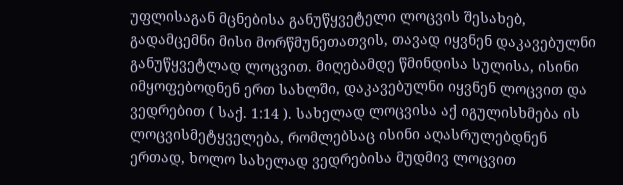უფლისაგან მცნებისა განუწყვეტელი ლოცვის შესახებ, გადამცემნი მისი მორწმუნეთათვის, თავად იყვნენ დაკავებულნი განუწყვეტლად ლოცვით. მიღებამდე წმინდისა სულისა, ისინი იმყოფებოდნენ ერთ სახლში, დაკავებულნი იყვნენ ლოცვით და ვედრებით ( საქ. 1:14 ). სახელად ლოცვისა აქ იგულისხმება ის ლოცვისმეტყველება, რომლებსაც ისინი აღასრულებდნენ ერთად, ხოლო სახელად ვედრებისა მუდმივ ლოცვით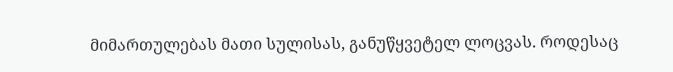მიმართულებას მათი სულისას, განუწყვეტელ ლოცვას. როდესაც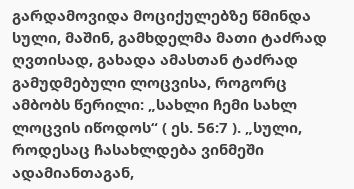გარდამოვიდა მოციქულებზე წმინდა სული, მაშინ, გამხდელმა მათი ტაძრად ღვთისად, გახადა ამასთან ტაძრად გამუდმებული ლოცვისა, როგორც ამბობს წერილი: „სახლი ჩემი სახლ ლოცვის იწოდოს“ ( ეს. 56:7 ). „სული, როდესაც ჩასახლდება ვინმეში ადამიანთაგან,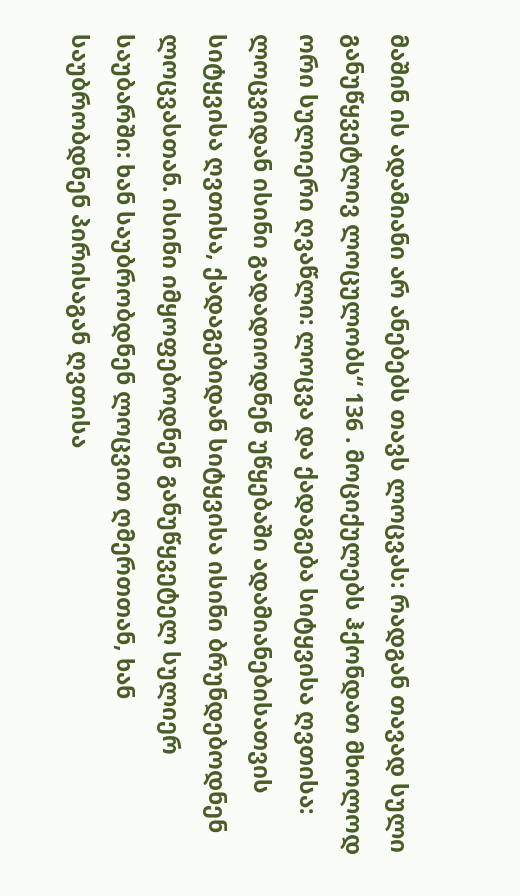მაშინ ის ადამიანი არ ანებებს თავს ლოცვას: რადგან თავად სული განუწყვეტლივ ლოცულობს“ 136 . მოციქულებს ჰქონდათ მხოლოდ ორი სულიერი ღვაწლი: ლოცვა და ქადაგება სიტყვისა ღვთისა: ლოცვიდან ისინი გადადიოდნენ უწყებაში ადამიანებისათვის სიტყვისა ღვთისა, ქადაგებიდან სიტყვისა ისინი ბრუნდებოდნენ ლოცვასთან. ისინი იმყოფებოდნენ განუწყვეტელ სულიერ საუბარში: ხან საუბრობდნენ ლოცვით ღმერთთან, ხან საუბრობდნენ პირისაგან ღვთისა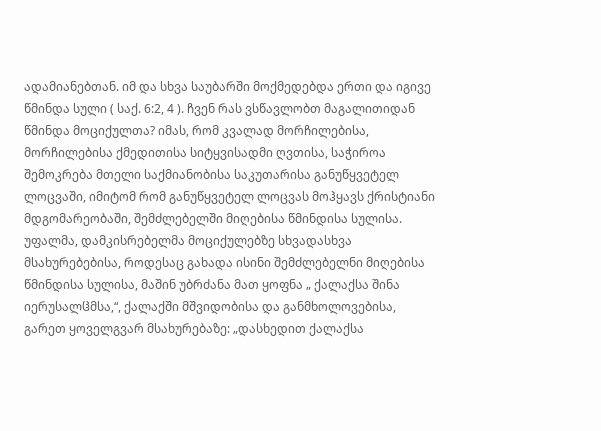ადამიანებთან. იმ და სხვა საუბარში მოქმედებდა ერთი და იგივე წმინდა სული ( საქ. 6:2, 4 ). ჩვენ რას ვსწავლობთ მაგალითიდან წმინდა მოციქულთა? იმას, რომ კვალად მორჩილებისა, მორჩილებისა ქმედითისა სიტყვისადმი ღვთისა, საჭიროა შემოკრება მთელი საქმიანობისა საკუთარისა განუწყვეტელ ლოცვაში, იმიტომ რომ განუწყვეტელ ლოცვას მოჰყავს ქრისტიანი მდგომარეობაში, შემძლებელში მიღებისა წმინდისა სულისა. უფალმა, დამკისრებელმა მოციქულებზე სხვადასხვა მსახურებებისა, როდესაც გახადა ისინი შემძლებელნი მიღებისა წმინდისა სულისა, მაშინ უბრძანა მათ ყოფნა „ ქალაქსა შინა იერუსალჱმსა,“, ქალაქში მშვიდობისა და განმხოლოვებისა, გარეთ ყოველგვარ მსახურებაზე: „დასხედით ქალაქსა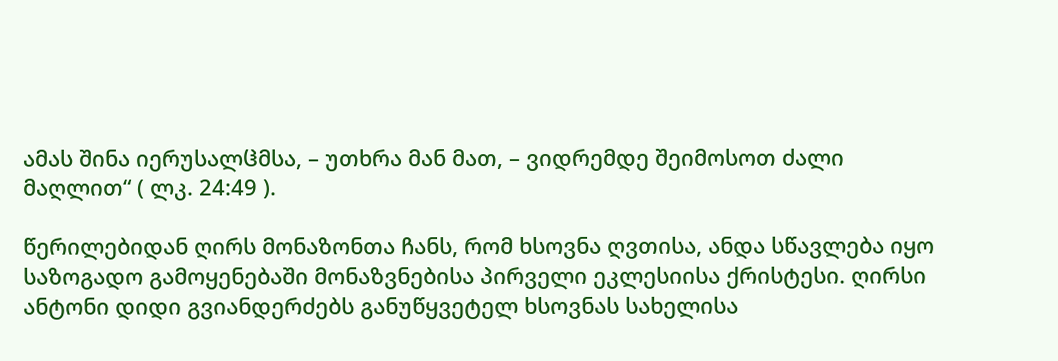ამას შინა იერუსალჱმსა, – უთხრა მან მათ, – ვიდრემდე შეიმოსოთ ძალი მაღლით“ ( ლკ. 24:49 ).

წერილებიდან ღირს მონაზონთა ჩანს, რომ ხსოვნა ღვთისა, ანდა სწავლება იყო საზოგადო გამოყენებაში მონაზვნებისა პირველი ეკლესიისა ქრისტესი. ღირსი ანტონი დიდი გვიანდერძებს განუწყვეტელ ხსოვნას სახელისა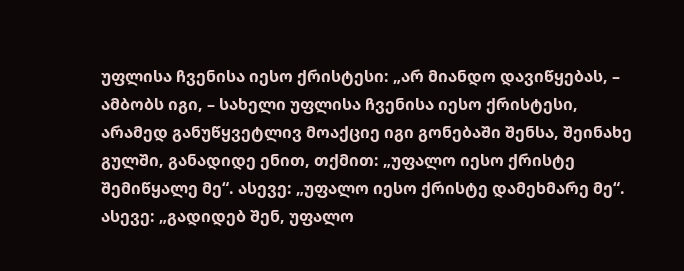უფლისა ჩვენისა იესო ქრისტესი: „არ მიანდო დავიწყებას, – ამბობს იგი, – სახელი უფლისა ჩვენისა იესო ქრისტესი, არამედ განუწყვეტლივ მოაქციე იგი გონებაში შენსა, შეინახე გულში, განადიდე ენით, თქმით: „უფალო იესო ქრისტე შემიწყალე მე“. ასევე: „უფალო იესო ქრისტე დამეხმარე მე“. ასევე: „გადიდებ შენ, უფალო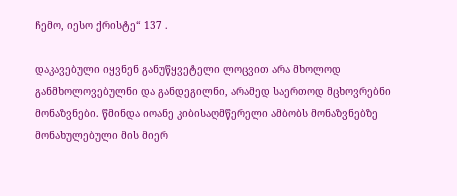ჩემო, იესო ქრისტე“ 137 .

დაკავებული იყვნენ განუწყვეტელი ლოცვით არა მხოლოდ განმხოლოვებულნი და განდეგილნი, არამედ საერთოდ მცხოვრებნი მონაზვნები. წმინდა იოანე კიბისაღმწერელი ამბობს მონაზვნებზე მონახულებული მის მიერ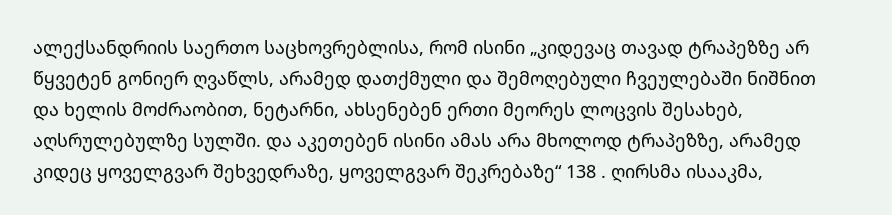ალექსანდრიის საერთო საცხოვრებლისა, რომ ისინი „კიდევაც თავად ტრაპეზზე არ წყვეტენ გონიერ ღვაწლს, არამედ დათქმული და შემოღებული ჩვეულებაში ნიშნით და ხელის მოძრაობით, ნეტარნი, ახსენებენ ერთი მეორეს ლოცვის შესახებ, აღსრულებულზე სულში. და აკეთებენ ისინი ამას არა მხოლოდ ტრაპეზზე, არამედ კიდეც ყოველგვარ შეხვედრაზე, ყოველგვარ შეკრებაზე“ 138 . ღირსმა ისააკმა,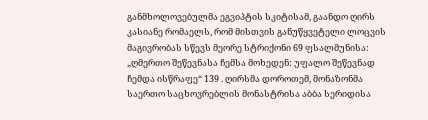განმხოლოვებულმა ეგვიპტის სკიტისამ, გაანდო ღირს კასიანე რომაელს, რომ მისთვის განუწყვეტელი ლოცვის მაგივრობას სწევს მეორე სტრიქონი 69 ფსალმუნისა: „ღმერთო შეწევნასა ჩემსა მოხედენ: უფალო შეწევნად ჩემდა ისწრაფე“ 139 . ღირსმა დოროთემ, მონაზონმა საერთო საცხოვრებლის მონასტრისა აბბა სერიდისა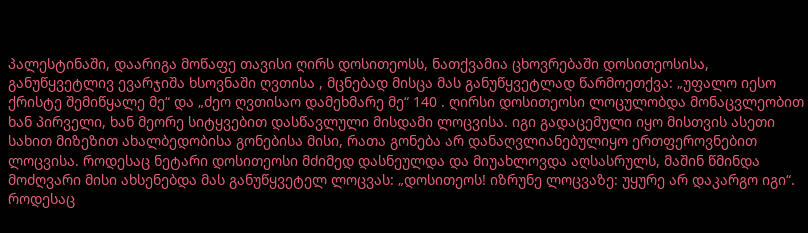პალესტინაში, დაარიგა მოწაფე თავისი ღირს დოსითეოსს, ნათქვამია ცხოვრებაში დოსითეოსისა, განუწყვეტლივ ევარჯიშა ხსოვნაში ღვთისა , მცნებად მისცა მას განუწყვეტლად წარმოეთქვა: „უფალო იესო ქრისტე შემიწყალე მე“ და „ძეო ღვთისაო დამეხმარე მე“ 140 . ღირსი დოსითეოსი ლოცულობდა მონაცვლეობით ხან პირველი, ხან მეორე სიტყვებით დასწავლული მისდამი ლოცვისა. იგი გადაცემული იყო მისთვის ასეთი სახით მიზეზით ახალბედობისა გონებისა მისი, რათა გონება არ დანაღვლიანებულიყო ერთფეროვნებით ლოცვისა. როდესაც ნეტარი დოსითეოსი მძიმედ დასნეულდა და მიუახლოვდა აღსასრულს, მაშინ წმინდა მოძღვარი მისი ახსენებდა მას განუწყვეტელ ლოცვას: „დოსითეოს! იზრუნე ლოცვაზე: უყურე არ დაკარგო იგი“. როდესაც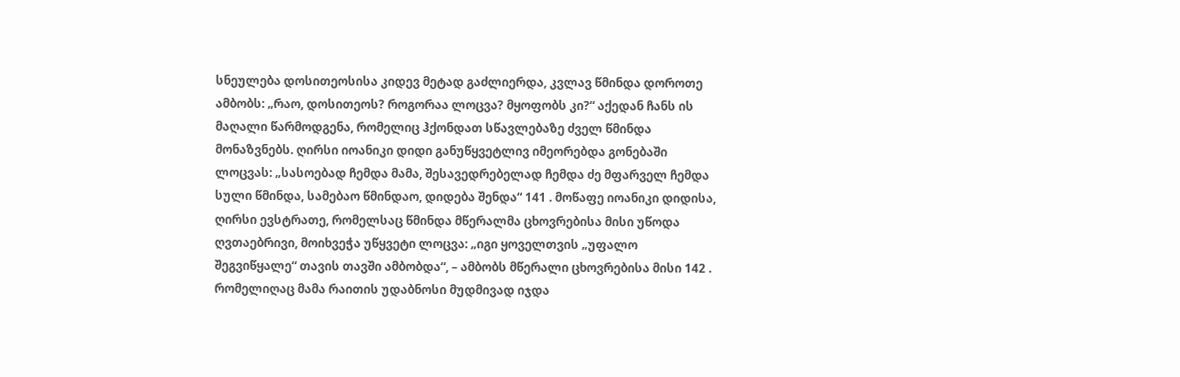სნეულება დოსითეოსისა კიდევ მეტად გაძლიერდა, კვლავ წმინდა დოროთე ამბობს: „რაო, დოსითეოს? როგორაა ლოცვა? მყოფობს კი?“ აქედან ჩანს ის მაღალი წარმოდგენა, რომელიც ჰქონდათ სწავლებაზე ძველ წმინდა მონაზვნებს. ღირსი იოანიკი დიდი განუწყვეტლივ იმეორებდა გონებაში ლოცვას: „სასოებად ჩემდა მამა, შესავედრებელად ჩემდა ძე მფარველ ჩემდა სული წმინდა, სამებაო წმინდაო, დიდება შენდა“ 141 . მოწაფე იოანიკი დიდისა, ღირსი ევსტრათე, რომელსაც წმინდა მწერალმა ცხოვრებისა მისი უწოდა ღვთაებრივი, მოიხვეჭა უწყვეტი ლოცვა: „იგი ყოველთვის „უფალო შეგვიწყალე“ თავის თავში ამბობდა“, – ამბობს მწერალი ცხოვრებისა მისი 142 . რომელიღაც მამა რაითის უდაბნოსი მუდმივად იჯდა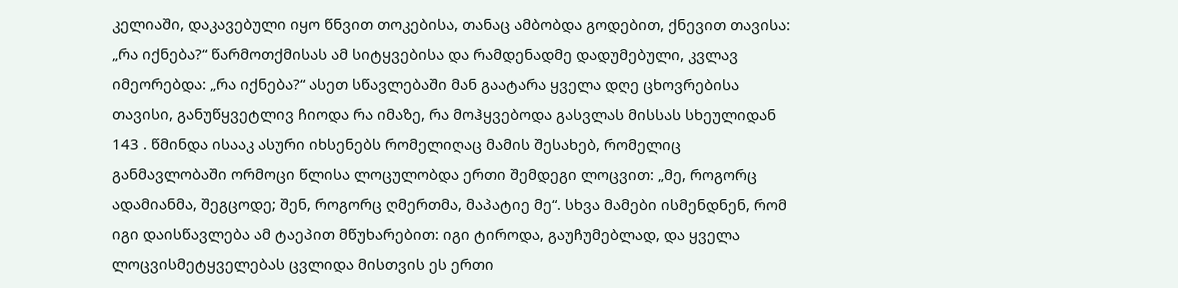კელიაში, დაკავებული იყო წნვით თოკებისა, თანაც ამბობდა გოდებით, ქნევით თავისა: „რა იქნება?“ წარმოთქმისას ამ სიტყვებისა და რამდენადმე დადუმებული, კვლავ იმეორებდა: „რა იქნება?“ ასეთ სწავლებაში მან გაატარა ყველა დღე ცხოვრებისა თავისი, განუწყვეტლივ ჩიოდა რა იმაზე, რა მოჰყვებოდა გასვლას მისსას სხეულიდან 143 . წმინდა ისააკ ასური იხსენებს რომელიღაც მამის შესახებ, რომელიც განმავლობაში ორმოცი წლისა ლოცულობდა ერთი შემდეგი ლოცვით: „მე, როგორც ადამიანმა, შეგცოდე; შენ, როგორც ღმერთმა, მაპატიე მე“. სხვა მამები ისმენდნენ, რომ იგი დაისწავლება ამ ტაეპით მწუხარებით: იგი ტიროდა, გაუჩუმებლად, და ყველა ლოცვისმეტყველებას ცვლიდა მისთვის ეს ერთი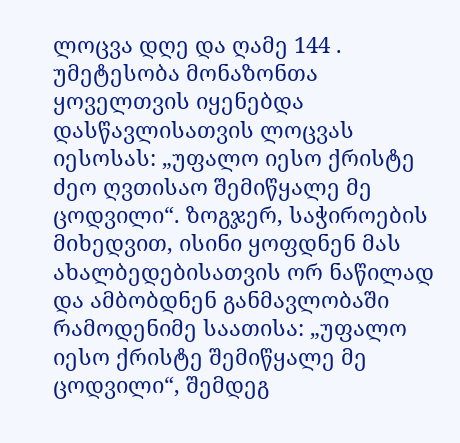ლოცვა დღე და ღამე 144 . უმეტესობა მონაზონთა ყოველთვის იყენებდა დასწავლისათვის ლოცვას იესოსას: „უფალო იესო ქრისტე ძეო ღვთისაო შემიწყალე მე ცოდვილი“. ზოგჯერ, საჭიროების მიხედვით, ისინი ყოფდნენ მას ახალბედებისათვის ორ ნაწილად და ამბობდნენ განმავლობაში რამოდენიმე საათისა: „უფალო იესო ქრისტე შემიწყალე მე ცოდვილი“, შემდეგ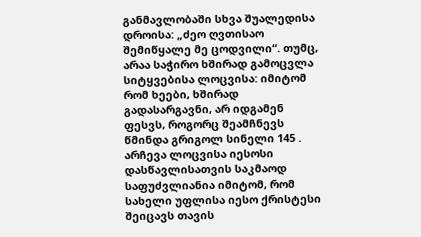განმავლობაში სხვა შუალედისა დროისა: „ძეო ღვთისაო შემიწყალე მე ცოდვილი“. თუმც, არაა საჭირო ხშირად გამოცვლა სიტყვებისა ლოცვისა: იმიტომ რომ ხეები, ხშირად გადასარგავნი, არ იდგამენ ფესვს, როგორც შეამჩნევს წმინდა გრიგოლ სინელი 145 . არჩევა ლოცვისა იესოსი დასწავლისათვის საკმაოდ საფუძვლიანია იმიტომ, რომ სახელი უფლისა იესო ქრისტესი შეიცავს თავის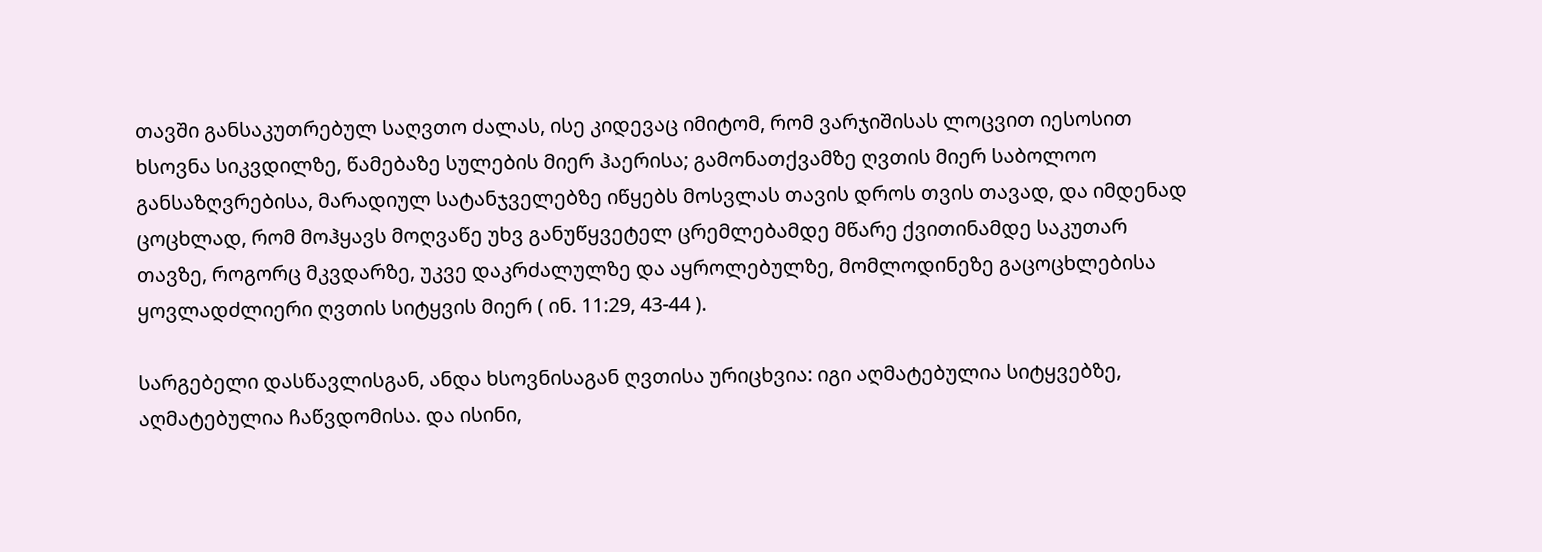თავში განსაკუთრებულ საღვთო ძალას, ისე კიდევაც იმიტომ, რომ ვარჯიშისას ლოცვით იესოსით ხსოვნა სიკვდილზე, წამებაზე სულების მიერ ჰაერისა; გამონათქვამზე ღვთის მიერ საბოლოო განსაზღვრებისა, მარადიულ სატანჯველებზე იწყებს მოსვლას თავის დროს თვის თავად, და იმდენად ცოცხლად, რომ მოჰყავს მოღვაწე უხვ განუწყვეტელ ცრემლებამდე მწარე ქვითინამდე საკუთარ თავზე, როგორც მკვდარზე, უკვე დაკრძალულზე და აყროლებულზე, მომლოდინეზე გაცოცხლებისა ყოვლადძლიერი ღვთის სიტყვის მიერ ( ინ. 11:29, 43-44 ).

სარგებელი დასწავლისგან, ანდა ხსოვნისაგან ღვთისა ურიცხვია: იგი აღმატებულია სიტყვებზე, აღმატებულია ჩაწვდომისა. და ისინი,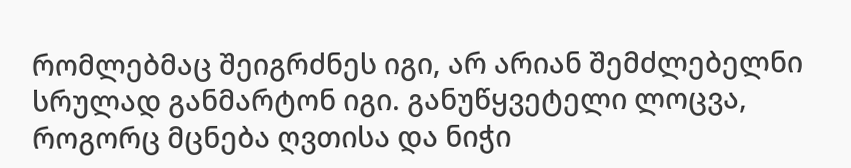რომლებმაც შეიგრძნეს იგი, არ არიან შემძლებელნი სრულად განმარტონ იგი. განუწყვეტელი ლოცვა, როგორც მცნება ღვთისა და ნიჭი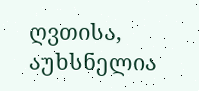ღვთისა, აუხსნელია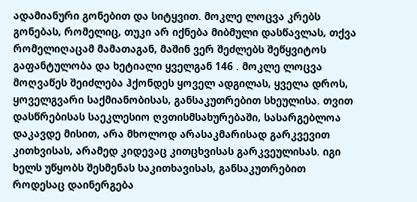ადამიანური გონებით და სიტყვით. მოკლე ლოცვა კრებს გონებას, რომელიც, თუკი არ იქნება მიბმული დასწავლას, თქვა რომელიღაცამ მამათაგან, მაშინ ვერ შეძლებს შეწყვიტოს გაფანტულობა და ხეტიალი ყველგან 146 . მოკლე ლოცვა მოღვაწეს შეიძლება ჰქონდეს ყოველ ადგილას, ყველა დროს, ყოველგვარი საქმიანობისას, განსაკუთრებით სხეულისა. თვით დასწრებისას საეკლესიო ღვთისმსახურებაში, სასარგებლოა დაკავდე მისით, არა მხოლოდ არასაკმარისად გარკვევით კითხვისას, არამედ კიდევაც კითცხვისას გარკვეულისას. იგი ხელს უწყობს შესმენას საკითხავისას, განსაკუთრებით როდესაც დაინერგება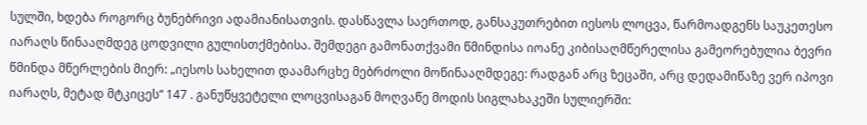სულში, ხდება როგორც ბუნებრივი ადამიანისათვის. დასწავლა საერთოდ, განსაკუთრებით იესოს ლოცვა, წარმოადგენს საუკეთესო იარაღს წინააღმდეგ ცოდვილი გულისთქმებისა. შემდეგი გამონათქვამი წმინდისა იოანე კიბისაღმწერელისა გამეორებულია ბევრი წმინდა მწერლების მიერ: „იესოს სახელით დაამარცხე მებრძოლი მოწინააღმდეგე: რადგან არც ზეცაში, არც დედამიწაზე ვერ იპოვი იარაღს, მეტად მტკიცეს“ 147 . განუწყვეტელი ლოცვისაგან მოღვაწე მოდის სიგლახაკეში სულიერში: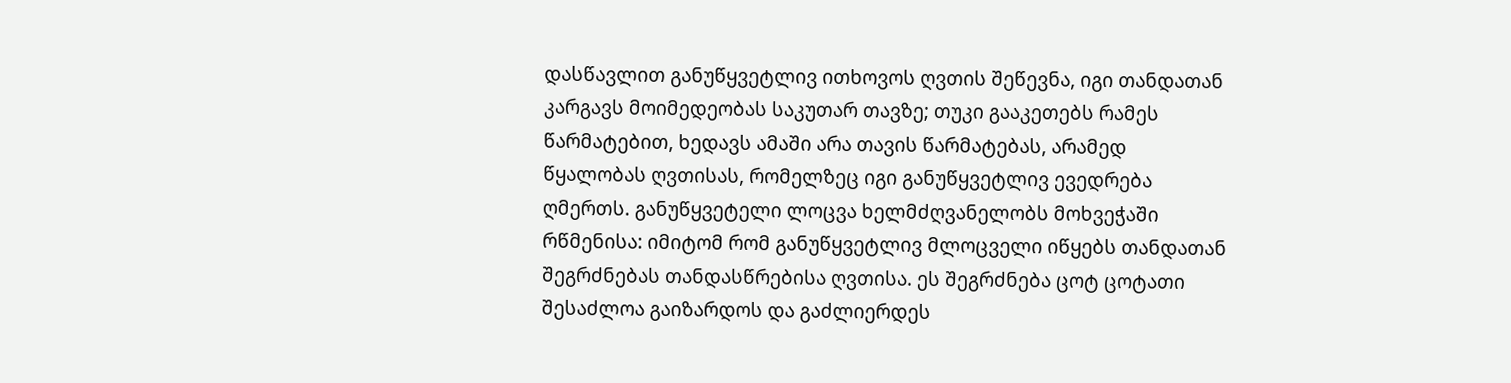დასწავლით განუწყვეტლივ ითხოვოს ღვთის შეწევნა, იგი თანდათან კარგავს მოიმედეობას საკუთარ თავზე; თუკი გააკეთებს რამეს წარმატებით, ხედავს ამაში არა თავის წარმატებას, არამედ წყალობას ღვთისას, რომელზეც იგი განუწყვეტლივ ევედრება ღმერთს. განუწყვეტელი ლოცვა ხელმძღვანელობს მოხვეჭაში რწმენისა: იმიტომ რომ განუწყვეტლივ მლოცველი იწყებს თანდათან შეგრძნებას თანდასწრებისა ღვთისა. ეს შეგრძნება ცოტ ცოტათი შესაძლოა გაიზარდოს და გაძლიერდეს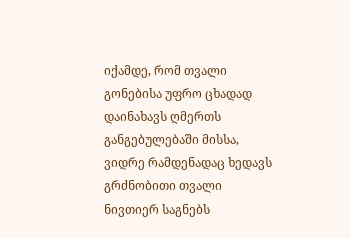იქამდე, რომ თვალი გონებისა უფრო ცხადად დაინახავს ღმერთს განგებულებაში მისსა, ვიდრე რამდენადაც ხედავს გრძნობითი თვალი ნივთიერ საგნებს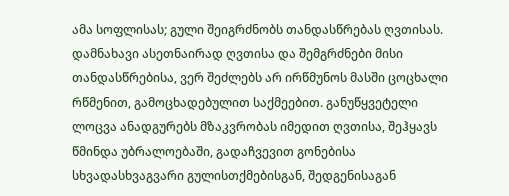ამა სოფლისას; გული შეიგრძნობს თანდასწრებას ღვთისას. დამნახავი ასეთნაირად ღვთისა და შემგრძნები მისი თანდასწრებისა, ვერ შეძლებს არ ირწმუნოს მასში ცოცხალი რწმენით, გამოცხადებულით საქმეებით. განუწყვეტელი ლოცვა ანადგურებს მზაკვრობას იმედით ღვთისა, შეჰყავს წმინდა უბრალოებაში, გადაჩვევით გონებისა სხვადასხვაგვარი გულისთქმებისგან, შედგენისაგან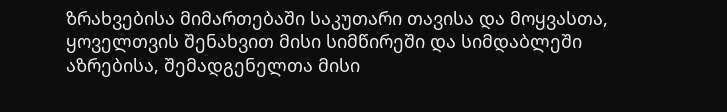ზრახვებისა მიმართებაში საკუთარი თავისა და მოყვასთა, ყოველთვის შენახვით მისი სიმწირეში და სიმდაბლეში აზრებისა, შემადგენელთა მისი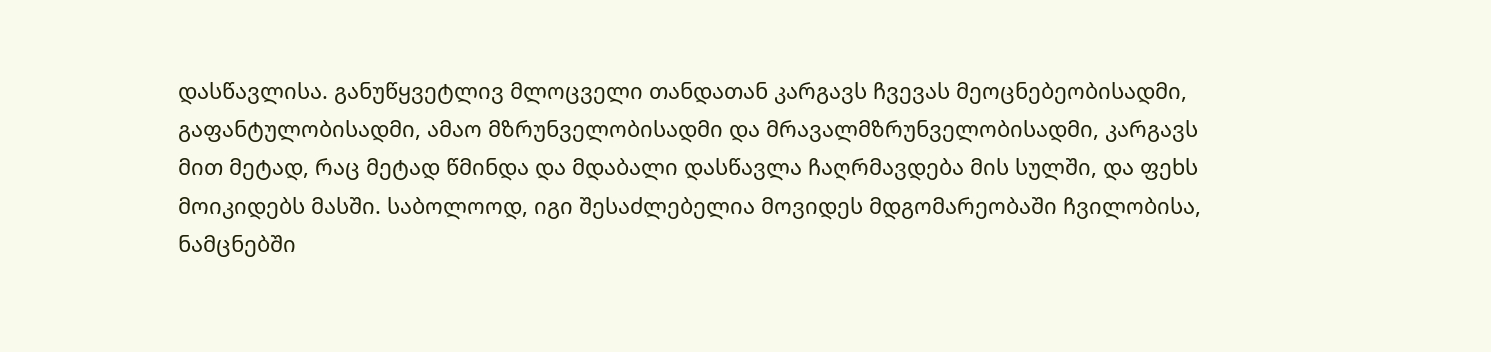დასწავლისა. განუწყვეტლივ მლოცველი თანდათან კარგავს ჩვევას მეოცნებეობისადმი, გაფანტულობისადმი, ამაო მზრუნველობისადმი და მრავალმზრუნველობისადმი, კარგავს მით მეტად, რაც მეტად წმინდა და მდაბალი დასწავლა ჩაღრმავდება მის სულში, და ფეხს მოიკიდებს მასში. საბოლოოდ, იგი შესაძლებელია მოვიდეს მდგომარეობაში ჩვილობისა, ნამცნებში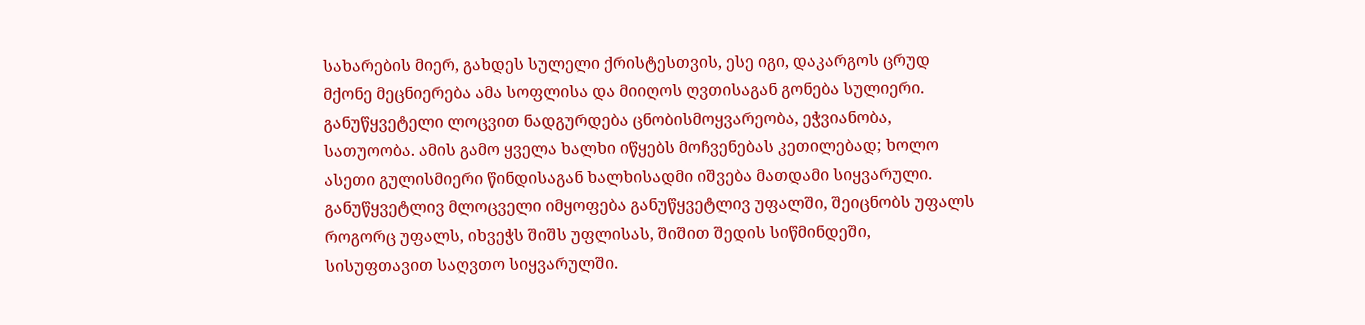სახარების მიერ, გახდეს სულელი ქრისტესთვის, ესე იგი, დაკარგოს ცრუდ მქონე მეცნიერება ამა სოფლისა და მიიღოს ღვთისაგან გონება სულიერი. განუწყვეტელი ლოცვით ნადგურდება ცნობისმოყვარეობა, ეჭვიანობა, სათუოობა. ამის გამო ყველა ხალხი იწყებს მოჩვენებას კეთილებად; ხოლო ასეთი გულისმიერი წინდისაგან ხალხისადმი იშვება მათდამი სიყვარული. განუწყვეტლივ მლოცველი იმყოფება განუწყვეტლივ უფალში, შეიცნობს უფალს როგორც უფალს, იხვეჭს შიშს უფლისას, შიშით შედის სიწმინდეში, სისუფთავით საღვთო სიყვარულში.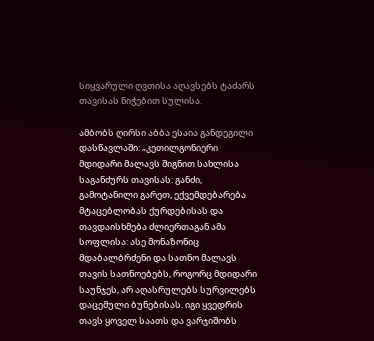სიყვარული ღვთისა აღავსებს ტაძარს თავისას ნიჭებით სულისა.

ამბობს ღირსი აბბა ესაია განდეგილი დასწავლაში: „კეთილგონიერი მდიდარი მალავს შიგნით სახლისა საგანძურს თავისას: განძი, გამოტანილი გარეთ, ექვემდებარება მტაცებლობას ქურდებისას და თავდაისხმება ძლიერთაგან ამა სოფლისა: ასე მონაზონიც მდაბალბრძენი და სათნო მალავს თავის სათნოებებს, როგორც მდიდარი საუნჯეს, არ აღასრულებს სურვილებს დაცემული ბუნებისას. იგი ყვედრის თავს ყოველ საათს და ვარჯიშობს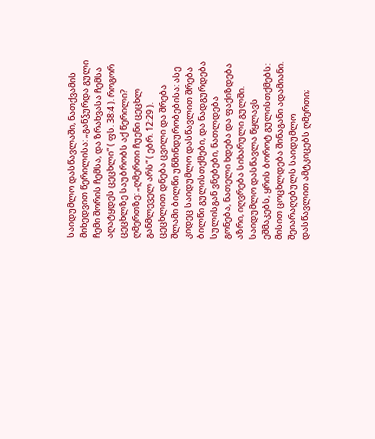საიდუმლო დასწავლაში, ნათქვამის მიხედვით წერილისა: „განჴურდა გული ჩემი შორის ჩემსა, და ზრახვასა ჩემსა აღატყდეს ცეცხლი“ ( ფს. 38:4 ). როგორ ცეცხლზე საუბრობს აქ წერილი? ღმერთზე: „ღმერთი ჩუენი ცეცხლ განმლეველ არს“ ( ებრ. 12:29 ). ცეცხლით დნება ცვილი და შრება შლამი ბილწი უწმინდურობებისა: ასე კიდეც საიდუმლო დასწავლით შრება ბილწი გულისთქმები, და ნადგურდება სულისგან ვნებები, ნათლდება გონება, ნათელი ხდება და ფაქიზდება აზრი, იღვრება სიხარული გულში. საიდუმლო დასწავლა წყლავს ეშმაკებს, ყრის ბოროტ გულისთქმებს: მისით ცოცხლდება შინაგანი ადამიანი. შეიარაღებულს საიდუმლო დასწავლით ამტკიცებს ღმერთი;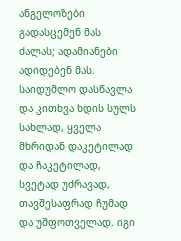ანგელოზები გადასცემენ მას ძალას; ადამიანები ადიდებენ მას. საიდუმლო დასწავლა და კითხვა ხდის სულს სახლად, ყველა მხრიდან დაკეტილად და ჩაკეტილად, სვეტად უძრავად, თავშესაფრად ჩუმად და უშფოთველად. იგი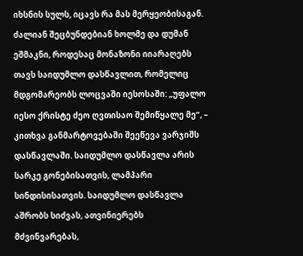იხსნის სულს, იცავს რა მას მერყეობისაგან. ძალიან შეცბუნდებიან ხოლმე და დუმან ეშმაკნი, როდესაც მონაზონი იიარაღებს თავს საიდუმლო დასწავლით, რომელიც მდგომარეობს ლოცვაში იესოსაში: „უფალო იესო ქრისტე ძეო ღვთისაო შემიწყალე მე“, – კითხვა განმარტოვებაში შეეწევა ვარჯიშს დასწავლაში. საიდუმლო დასწავლა არის სარკე გონებისათვის, ლამპარი სინდისისათვის. საიდუმლო დასწავლა აშრობს სიძვას, ათვინიერებს მძვინვარებას,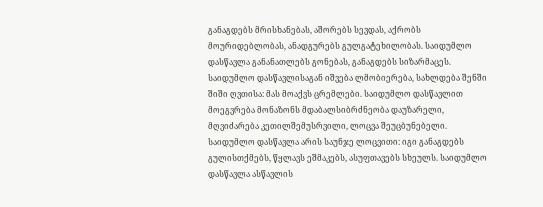განაგდებს მრისხანებას, აშორებს სევდას, აქრობს მოურიდებლობას, ანადგურებს გულგატეხილობას. საიდუმლო დასწავლა განანათლებს გონებას, განაგდებს სიზარმაცეს. საიდუმლო დასწავლისაგან იშვება ლმობიერება, სახლდება შენში შიში ღვთისა: მას მოაქვს ცრემლები. საიდუმლო დასწავლით მოეგვრება მონაზონს მდაბალსიბრძნეობა დაუზარელი, მღვიძარება კეთილშემუსრვილი, ლოცვა შეუცბუნებელი. საიდუმლო დასწავლა არის საუნჯე ლოცვითი: იგი განაგდებს გულისთქმებს, წყლავს ეშმაკებს, ასუფთავებს სხეულს. საიდუმლო დასწავლა ასწავლის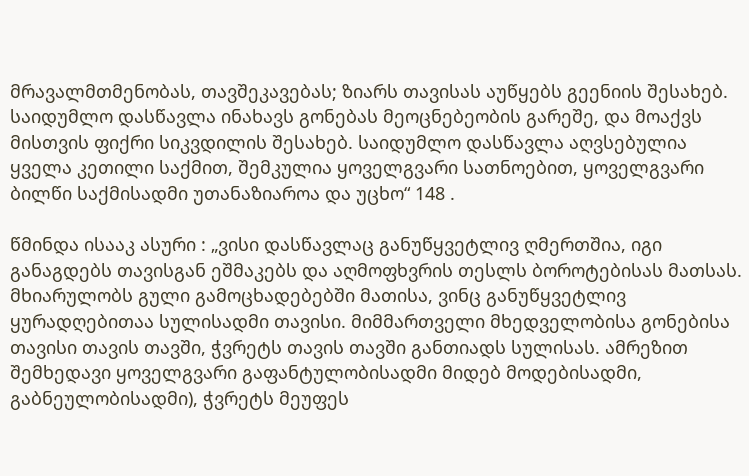მრავალმთმენობას, თავშეკავებას; ზიარს თავისას აუწყებს გეენიის შესახებ. საიდუმლო დასწავლა ინახავს გონებას მეოცნებეობის გარეშე, და მოაქვს მისთვის ფიქრი სიკვდილის შესახებ. საიდუმლო დასწავლა აღვსებულია ყველა კეთილი საქმით, შემკულია ყოველგვარი სათნოებით, ყოველგვარი ბილწი საქმისადმი უთანაზიაროა და უცხო“ 148 .

წმინდა ისააკ ასური : „ვისი დასწავლაც განუწყვეტლივ ღმერთშია, იგი განაგდებს თავისგან ეშმაკებს და აღმოფხვრის თესლს ბოროტებისას მათსას. მხიარულობს გული გამოცხადებებში მათისა, ვინც განუწყვეტლივ ყურადღებითაა სულისადმი თავისი. მიმმართველი მხედველობისა გონებისა თავისი თავის თავში, ჭვრეტს თავის თავში განთიადს სულისას. ამრეზით შემხედავი ყოველგვარი გაფანტულობისადმი მიდებ მოდებისადმი, გაბნეულობისადმი), ჭვრეტს მეუფეს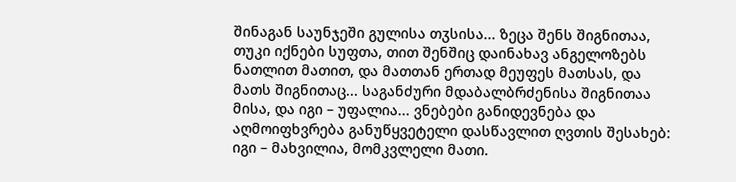შინაგან საუნჯეში გულისა თჳსისა... ზეცა შენს შიგნითაა, თუკი იქნები სუფთა, თით შენშიც დაინახავ ანგელოზებს ნათლით მათით, და მათთან ერთად მეუფეს მათსას, და მათს შიგნითაც... საგანძური მდაბალბრძენისა შიგნითაა მისა, და იგი – უფალია... ვნებები განიდევნება და აღმოიფხვრება განუწყვეტელი დასწავლით ღვთის შესახებ: იგი – მახვილია, მომკვლელი მათი.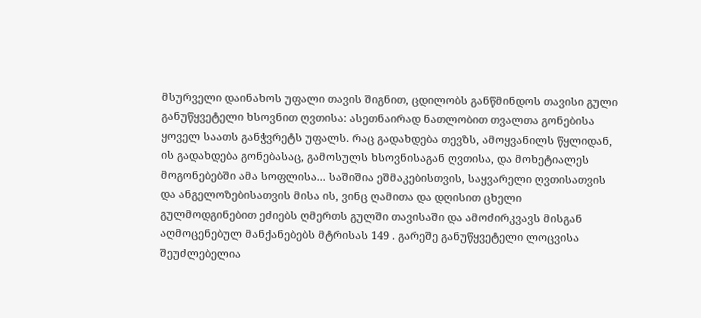მსურველი დაინახოს უფალი თავის შიგნით, ცდილობს განწმინდოს თავისი გული განუწყვეტელი ხსოვნით ღვთისა: ასეთნაირად ნათლობით თვალთა გონებისა ყოველ საათს განჭვრეტს უფალს. რაც გადახდება თევზს, ამოყვანილს წყლიდან, ის გადახდება გონებასაც, გამოსულს ხსოვნისაგან ღვთისა, და მოხეტიალეს მოგონებებში ამა სოფლისა... საშიშია ეშმაკებისთვის, საყვარელი ღვთისათვის და ანგელოზებისათვის მისა ის, ვინც ღამითა და დღისით ცხელი გულმოდგინებით ეძიებს ღმერთს გულში თავისაში და ამოძირკვავს მისგან აღმოცენებულ მანქანებებს მტრისას 149 . გარეშე განუწყვეტელი ლოცვისა შეუძლებელია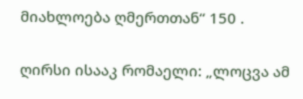მიახლოება ღმერთთან“ 150 .

ღირსი ისააკ რომაელი: „ლოცვა ამ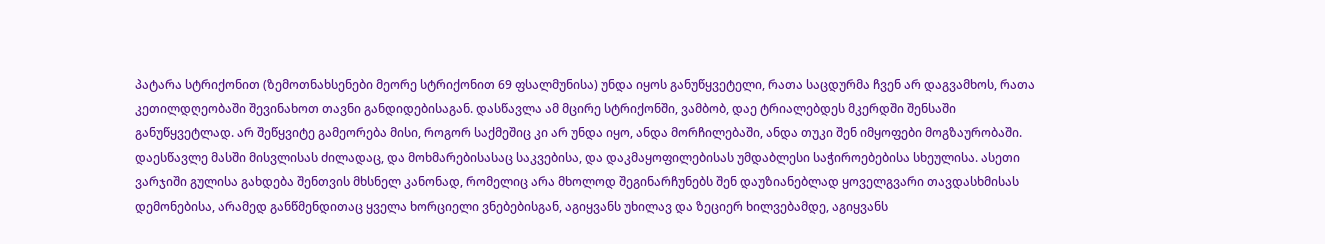პატარა სტრიქონით (ზემოთნახსენები მეორე სტრიქონით 69 ფსალმუნისა) უნდა იყოს განუწყვეტელი, რათა საცდურმა ჩვენ არ დაგვამხოს, რათა კეთილდღეობაში შევინახოთ თავნი განდიდებისაგან. დასწავლა ამ მცირე სტრიქონში, ვამბობ, დაე ტრიალებდეს მკერდში შენსაში განუწყვეტლად. არ შეწყვიტე გამეორება მისი, როგორ საქმეშიც კი არ უნდა იყო, ანდა მორჩილებაში, ანდა თუკი შენ იმყოფები მოგზაურობაში. დაესწავლე მასში მისვლისას ძილადაც, და მოხმარებისასაც საკვებისა, და დაკმაყოფილებისას უმდაბლესი საჭიროებებისა სხეულისა. ასეთი ვარჯიში გულისა გახდება შენთვის მხსნელ კანონად, რომელიც არა მხოლოდ შეგინარჩუნებს შენ დაუზიანებლად ყოველგვარი თავდასხმისას დემონებისა, არამედ განწმენდითაც ყველა ხორციელი ვნებებისგან, აგიყვანს უხილავ და ზეციერ ხილვებამდე, აგიყვანს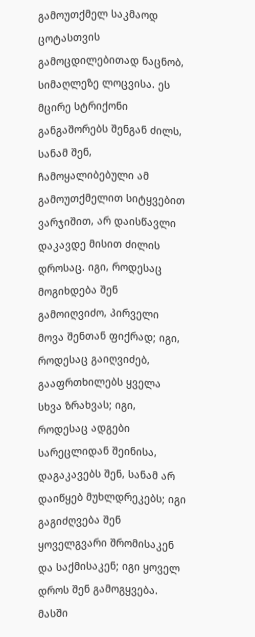გამოუთქმელ საკმაოდ ცოტასთვის გამოცდილებითად ნაცნობ, სიმაღლეზე ლოცვისა. ეს მცირე სტრიქონი განგაშორებს შენგან ძილს, სანამ შენ, ჩამოყალიბებული ამ გამოუთქმელით სიტყვებით ვარჯიშით, არ დაისწავლი დაკავდე მისით ძილის დროსაც. იგი, როდესაც მოგიხდება შენ გამოიღვიძო, პირველი მოვა შენთან ფიქრად; იგი, როდესაც გაიღვიძებ, გააფრთხილებს ყველა სხვა ზრახვას; იგი, როდესაც ადგები სარეცლიდან შეინისა, დაგაკავებს შენ, სანამ არ დაიწყებ მუხლდრეკებს; იგი გაგიძღვება შენ ყოველგვარი შრომისაკენ და საქმისაკენ; იგი ყოველ დროს შენ გამოგყვება. მასში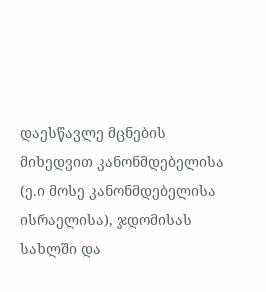დაესწავლე მცნების მიხედვით კანონმდებელისა (ე.ი მოსე კანონმდებელისა ისრაელისა), ჯდომისას სახლში და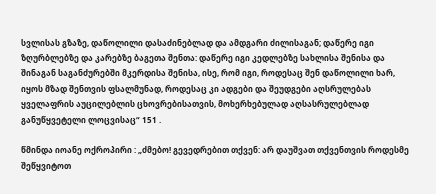სვლისას გზაზე, დაწოლილი დასაძინებლად და ამდგარი ძილისაგან; დაწერე იგი ზღურბლებზე და კარებზე ბაგეთა შენთა: დაწერე იგი კედლებზე სახლისა შენისა და შინაგან საგანძურებში მკერდისა შენისა, ისე, რომ იგი, როდესაც შენ დაწოლილი ხარ, იყოს მზად შენთვის ფსალმუნად, როდესაც კი ადგები და შეუდგები აღსრულებას ყველაფრის აუცილებლის ცხოვრებისათვის, მოხერხებულად აღსასრულებლად განუწყვეტელი ლოცვისაც“ 151 .

წმინდა იოანე ოქროპირი : „ძმებო! გევედრებით თქვენ: არ დაუშვათ თქვენთვის როდესმე შეწყვიტოთ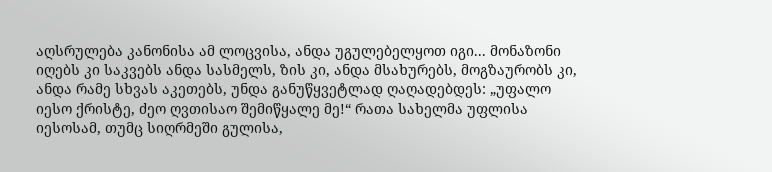აღსრულება კანონისა ამ ლოცვისა, ანდა უგულებელყოთ იგი... მონაზონი იღებს კი საკვებს ანდა სასმელს, ზის კი, ანდა მსახურებს, მოგზაურობს კი, ანდა რამე სხვას აკეთებს, უნდა განუწყვეტლად ღაღადებდეს: „უფალო იესო ქრისტე, ძეო ღვთისაო შემიწყალე მე!“ რათა სახელმა უფლისა იესოსამ, თუმც სიღრმეში გულისა,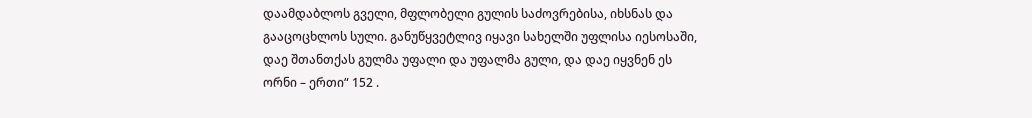დაამდაბლოს გველი, მფლობელი გულის საძოვრებისა, იხსნას და გააცოცხლოს სული. განუწყვეტლივ იყავი სახელში უფლისა იესოსაში, დაე შთანთქას გულმა უფალი და უფალმა გული, და დაე იყვნენ ეს ორნი – ერთი“ 152 .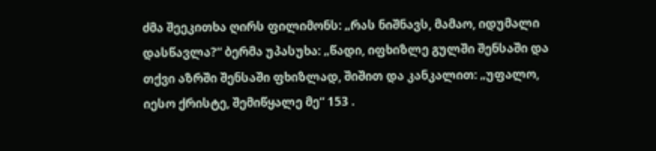ძმა შეეკითხა ღირს ფილიმონს: „რას ნიშნავს, მამაო, იდუმალი დასწავლა?“ ბერმა უპასუხა: „წადი, იფხიზლე გულში შენსაში და თქვი აზრში შენსაში ფხიზლად, შიშით და კანკალით: „უფალო, იესო ქრისტე, შემიწყალე მე“ 153 .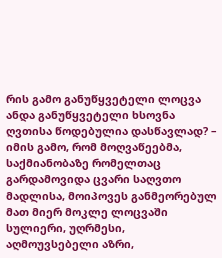რის გამო განუწყვეტელი ლოცვა ანდა განუწყვეტელი ხსოვნა ღვთისა წოდებულია დასწავლად? – იმის გამო, რომ მოღვაწეებმა, საქმიანობაზე რომელთაც გარდამოვიდა ცვარი საღვთო მადლისა, მოიპოვეს განმეორებულ მათ მიერ მოკლე ლოცვაში სულიერი, უღრმესი, აღმოუვსებელი აზრი,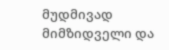მუდმივად მიმზიდველი და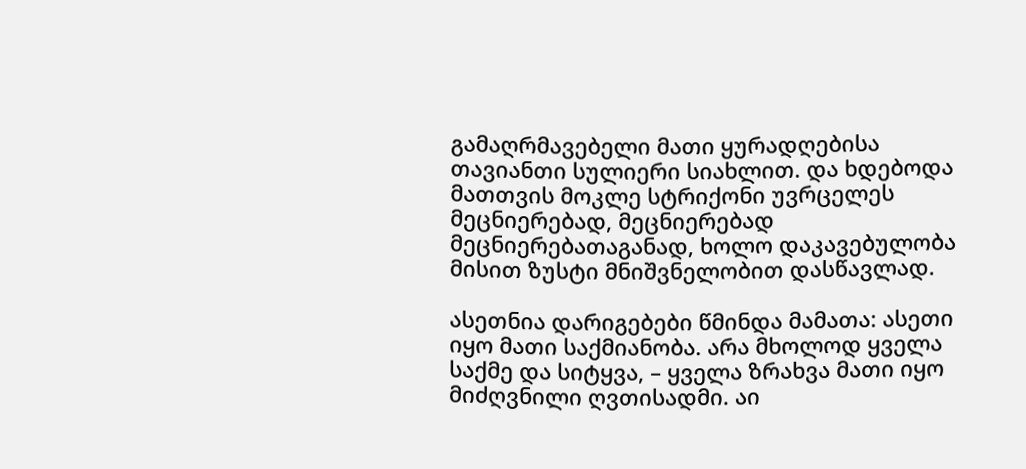გამაღრმავებელი მათი ყურადღებისა თავიანთი სულიერი სიახლით. და ხდებოდა მათთვის მოკლე სტრიქონი უვრცელეს მეცნიერებად, მეცნიერებად მეცნიერებათაგანად, ხოლო დაკავებულობა მისით ზუსტი მნიშვნელობით დასწავლად.

ასეთნია დარიგებები წმინდა მამათა: ასეთი იყო მათი საქმიანობა. არა მხოლოდ ყველა საქმე და სიტყვა, – ყველა ზრახვა მათი იყო მიძღვნილი ღვთისადმი. აი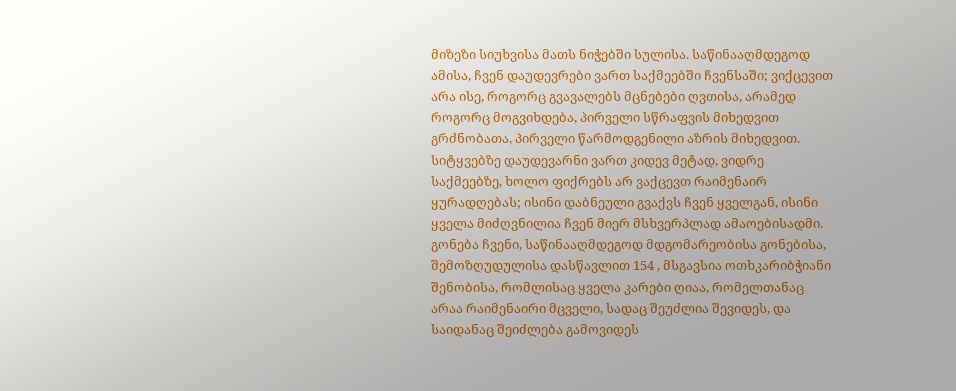მიზეზი სიუხვისა მათს ნიჭებში სულისა. საწინააღმდეგოდ ამისა, ჩვენ დაუდევრები ვართ საქმეებში ჩვენსაში; ვიქცევით არა ისე, როგორც გვავალებს მცნებები ღვთისა, არამედ როგორც მოგვიხდება, პირველი სწრაფვის მიხედვით გრძნობათა, პირველი წარმოდგენილი აზრის მიხედვით. სიტყვებზე დაუდევარნი ვართ კიდევ მეტად, ვიდრე საქმეებზე, ხოლო ფიქრებს არ ვაქცევთ რაიმენაირ ყურადღებას; ისინი დაბნეული გვაქვს ჩვენ ყველგან, ისინი ყველა მიძღვნილია ჩვენ მიერ მსხვერპლად ამაოებისადმი. გონება ჩვენი, საწინააღმდეგოდ მდგომარეობისა გონებისა, შემოზღუდულისა დასწავლით 154 , მსგავსია ოთხკარიბჭიანი შენობისა, რომლისაც ყველა კარები ღიაა, რომელთანაც არაა რაიმენაირი მცველი, სადაც შეუძლია შევიდეს, და საიდანაც შეიძლება გამოვიდეს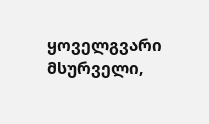ყოველგვარი მსურველი,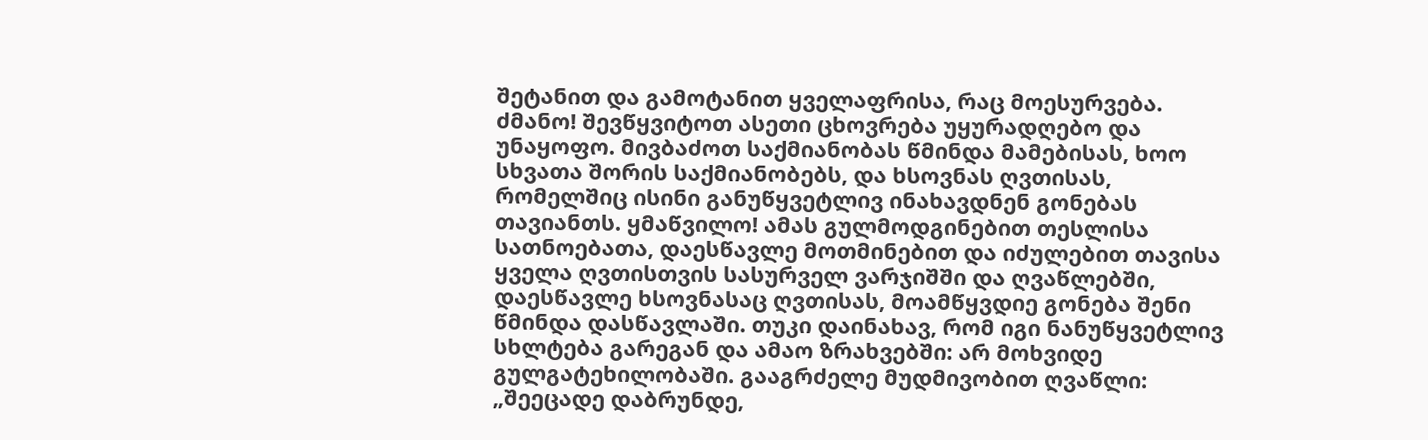შეტანით და გამოტანით ყველაფრისა, რაც მოესურვება. ძმანო! შევწყვიტოთ ასეთი ცხოვრება უყურადღებო და უნაყოფო. მივბაძოთ საქმიანობას წმინდა მამებისას, ხოო სხვათა შორის საქმიანობებს, და ხსოვნას ღვთისას, რომელშიც ისინი განუწყვეტლივ ინახავდნენ გონებას თავიანთს. ყმაწვილო! ამას გულმოდგინებით თესლისა სათნოებათა, დაესწავლე მოთმინებით და იძულებით თავისა ყველა ღვთისთვის სასურველ ვარჯიშში და ღვაწლებში, დაესწავლე ხსოვნასაც ღვთისას, მოამწყვდიე გონება შენი წმინდა დასწავლაში. თუკი დაინახავ, რომ იგი ნანუწყვეტლივ სხლტება გარეგან და ამაო ზრახვებში: არ მოხვიდე გულგატეხილობაში. გააგრძელე მუდმივობით ღვაწლი: „შეეცადე დაბრუნდე,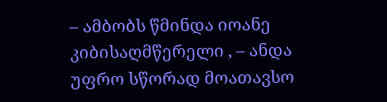– ამბობს წმინდა იოანე კიბისაღმწერელი , – ანდა უფრო სწორად მოათავსო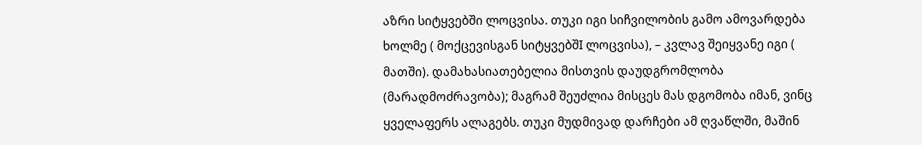აზრი სიტყვებში ლოცვისა. თუკი იგი სიჩვილობის გამო ამოვარდება ხოლმე ( მოქცევისგან სიტყვებშI ლოცვისა), – კვლავ შეიყვანე იგი ( მათში). დამახასიათებელია მისთვის დაუდგრომლობა (მარადმოძრავობა); მაგრამ შეუძლია მისცეს მას დგომობა იმან, ვინც ყველაფერს ალაგებს. თუკი მუდმივად დარჩები ამ ღვაწლში, მაშინ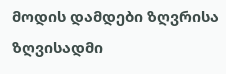მოდის დამდები ზღვრისა ზღვისადმი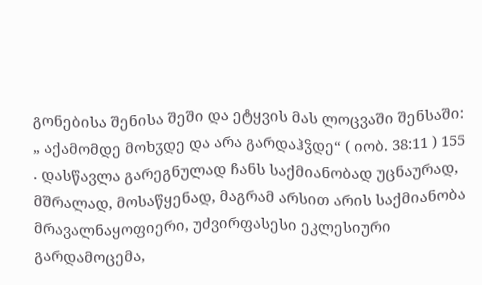გონებისა შენისა შეში და ეტყვის მას ლოცვაში შენსაში: „ აქამომდე მოხჳდე და არა გარდაჰჴდე“ ( იობ. 38:11 ) 155 . დასწავლა გარეგნულად ჩანს საქმიანობად უცნაურად, მშრალად, მოსაწყენად, მაგრამ არსით არის საქმიანობა მრავალნაყოფიერი, უძვირფასესი ეკლესიური გარდამოცემა,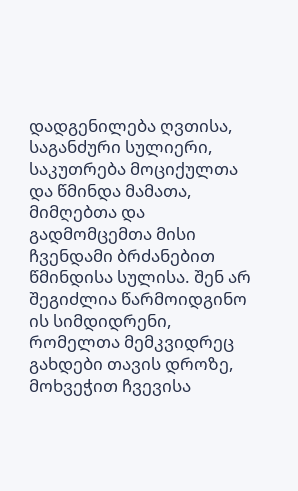დადგენილება ღვთისა, საგანძური სულიერი, საკუთრება მოციქულთა და წმინდა მამათა, მიმღებთა და გადმომცემთა მისი ჩვენდამი ბრძანებით წმინდისა სულისა. შენ არ შეგიძლია წარმოიდგინო ის სიმდიდრენი, რომელთა მემკვიდრეც გახდები თავის დროზე, მოხვეჭით ჩვევისა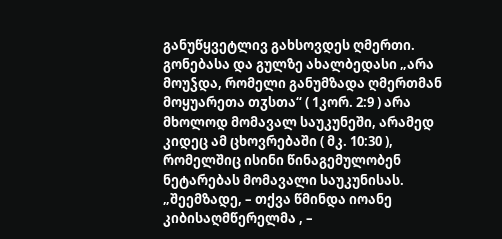განუწყვეტლივ გახსოვდეს ღმერთი. გონებასა და გულზე ახალბედასი „არა მოუჴდა, რომელი განუმზადა ღმერთმან მოყუარეთა თჳსთა“ ( 1კორ. 2:9 ) არა მხოლოდ მომავალ საუკუნეში, არამედ კიდეც ამ ცხოვრებაში ( მკ. 10:30 ), რომელშიც ისინი წინაგემულობენ ნეტარებას მომავალი საუკუნისას. „შეემზადე, – თქვა წმინდა იოანე კიბისაღმწერელმა , –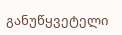განუწყვეტელი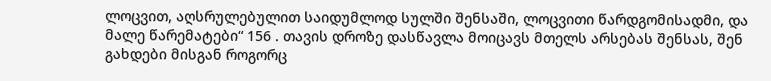ლოცვით, აღსრულებულით საიდუმლოდ სულში შენსაში, ლოცვითი წარდგომისადმი, და მალე წარემატები“ 156 . თავის დროზე დასწავლა მოიცავს მთელს არსებას შენსას, შენ გახდები მისგან როგორც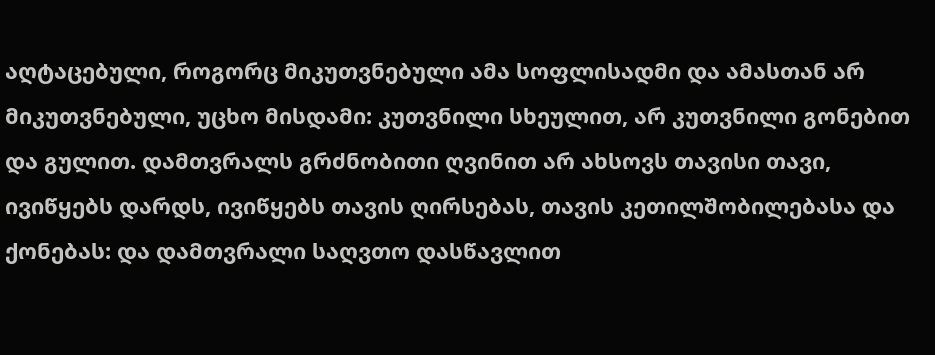აღტაცებული, როგორც მიკუთვნებული ამა სოფლისადმი და ამასთან არ მიკუთვნებული, უცხო მისდამი: კუთვნილი სხეულით, არ კუთვნილი გონებით და გულით. დამთვრალს გრძნობითი ღვინით არ ახსოვს თავისი თავი, ივიწყებს დარდს, ივიწყებს თავის ღირსებას, თავის კეთილშობილებასა და ქონებას: და დამთვრალი საღვთო დასწავლით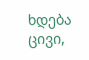ხდება ცივი,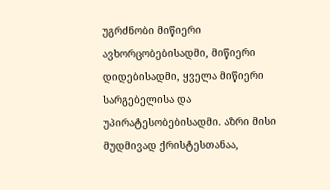უგრძნობი მიწიერი ავხორცობებისადმი, მიწიერი დიდებისადმი, ყველა მიწიერი სარგებელისა და უპირატესობებისადმი. აზრი მისი მუდმივად ქრისტესთანაა,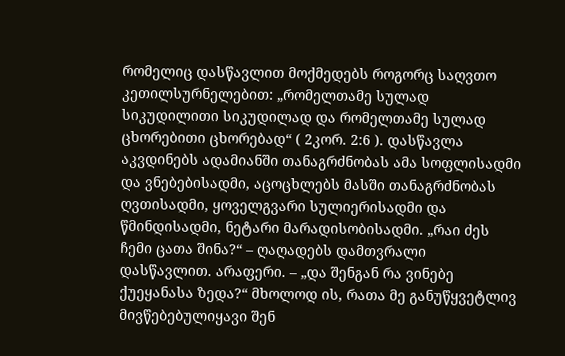რომელიც დასწავლით მოქმედებს როგორც საღვთო კეთილსურნელებით: „რომელთამე სულად სიკუდილითი სიკუდილად და რომელთამე სულად ცხორებითი ცხორებად“ ( 2კორ. 2:6 ). დასწავლა აკვდინებს ადამიანში თანაგრძნობას ამა სოფლისადმი და ვნებებისადმი, აცოცხლებს მასში თანაგრძნობას ღვთისადმი, ყოველგვარი სულიერისადმი და წმინდისადმი, ნეტარი მარადისობისადმი. „რაი ძეს ჩემი ცათა შინა?“ – ღაღადებს დამთვრალი დასწავლით. არაფერი. – „და შენგან რა ვინებე ქუეყანასა ზედა?“ მხოლოდ ის, რათა მე განუწყვეტლივ მივწებებულიყავი შენ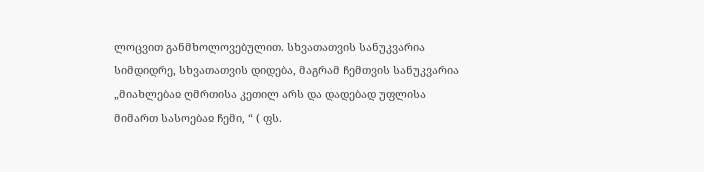ლოცვით განმხოლოვებულით. სხვათათვის სანუკვარია სიმდიდრე, სხვათათვის დიდება, მაგრამ ჩემთვის სანუკვარია „მიახლებაჲ ღმრთისა კეთილ არს და დადებად უფლისა მიმართ სასოებაჲ ჩემი, “ ( ფს.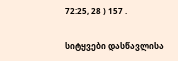72:25, 28 ) 157 .

სიტყვები დასწავლისა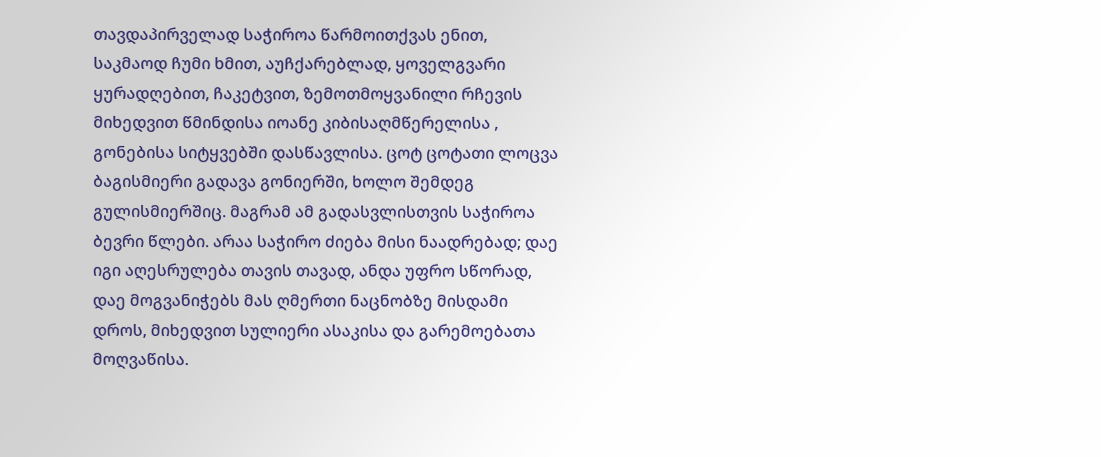თავდაპირველად საჭიროა წარმოითქვას ენით, საკმაოდ ჩუმი ხმით, აუჩქარებლად, ყოველგვარი ყურადღებით, ჩაკეტვით, ზემოთმოყვანილი რჩევის მიხედვით წმინდისა იოანე კიბისაღმწერელისა , გონებისა სიტყვებში დასწავლისა. ცოტ ცოტათი ლოცვა ბაგისმიერი გადავა გონიერში, ხოლო შემდეგ გულისმიერშიც. მაგრამ ამ გადასვლისთვის საჭიროა ბევრი წლები. არაა საჭირო ძიება მისი ნაადრებად; დაე იგი აღესრულება თავის თავად, ანდა უფრო სწორად, დაე მოგვანიჭებს მას ღმერთი ნაცნობზე მისდამი დროს, მიხედვით სულიერი ასაკისა და გარემოებათა მოღვაწისა.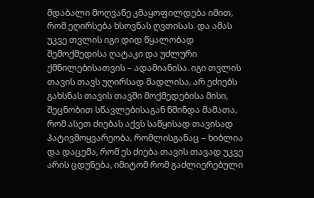მდაბალი მოღვაწე კმაყოფილდება იმით, რომ ეღირსება ხსოვნას ღვთისას. და ამას უკვე თვლის იგი დიდ წყალობად შემოქმედისა ღატაკი და უძლური ქმნილებისათვის – ადამიანისა. იგი თვლის თავის თავს უღირსად მადლისა, არ ეძიებს გახსნას თავის თავში მოქმედებისა მისი, შეცნობით სწავლებისაგან წმინდა მამათა, რომ ასეთ ძიებას აქვს საწყისად თავისად პატივმოყვარეობა, რომლისგანაც – ხიბლია და დაცემა, რომ ეს ძიება თავის თავად უკვე არის ცდუნება, იმიტომ რომ გაძლიერებული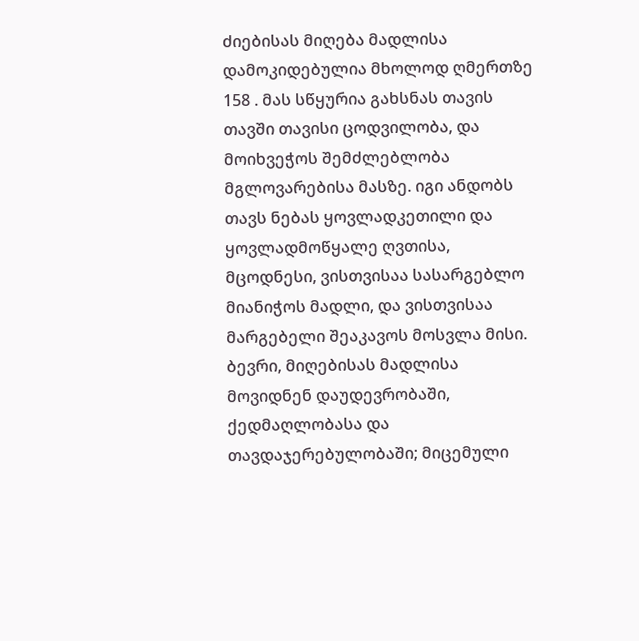ძიებისას მიღება მადლისა დამოკიდებულია მხოლოდ ღმერთზე 158 . მას სწყურია გახსნას თავის თავში თავისი ცოდვილობა, და მოიხვეჭოს შემძლებლობა მგლოვარებისა მასზე. იგი ანდობს თავს ნებას ყოვლადკეთილი და ყოვლადმოწყალე ღვთისა, მცოდნესი, ვისთვისაა სასარგებლო მიანიჭოს მადლი, და ვისთვისაა მარგებელი შეაკავოს მოსვლა მისი. ბევრი, მიღებისას მადლისა მოვიდნენ დაუდევრობაში, ქედმაღლობასა და თავდაჯერებულობაში; მიცემული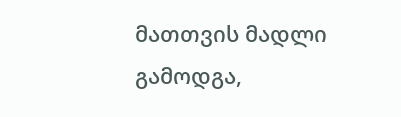მათთვის მადლი გამოდგა,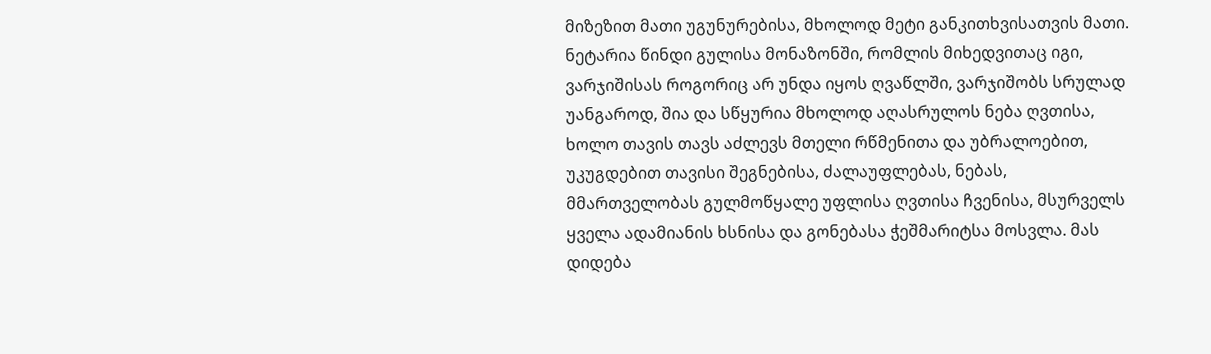მიზეზით მათი უგუნურებისა, მხოლოდ მეტი განკითხვისათვის მათი. ნეტარია წინდი გულისა მონაზონში, რომლის მიხედვითაც იგი, ვარჯიშისას როგორიც არ უნდა იყოს ღვაწლში, ვარჯიშობს სრულად უანგაროდ, შია და სწყურია მხოლოდ აღასრულოს ნება ღვთისა, ხოლო თავის თავს აძლევს მთელი რწმენითა და უბრალოებით, უკუგდებით თავისი შეგნებისა, ძალაუფლებას, ნებას, მმართველობას გულმოწყალე უფლისა ღვთისა ჩვენისა, მსურველს ყველა ადამიანის ხსნისა და გონებასა ჭეშმარიტსა მოსვლა. მას დიდება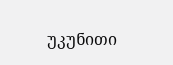უკუნითი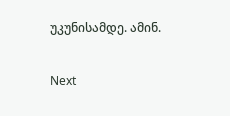უკუნისამდე. ამინ.

Next